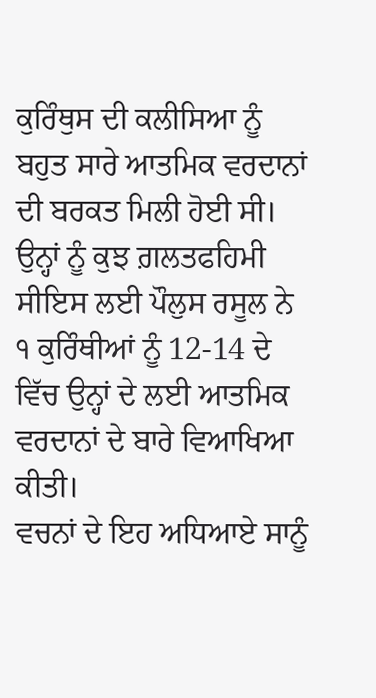ਕੁਰਿੰਥੁਸ ਦੀ ਕਲੀਸਿਆ ਨੂੰ ਬਹੁਤ ਸਾਰੇ ਆਤਮਿਕ ਵਰਦਾਨਾਂ ਦੀ ਬਰਕਤ ਮਿਲੀ ਹੋਈ ਸੀ। ਉਨ੍ਹਾਂ ਨੂੰ ਕੁਝ ਗ਼ਲਤਫਹਿਮੀ ਸੀਇਸ ਲਈ ਪੌਲੁਸ ਰਸੂਲ ਨੇ ੧ ਕੁਰਿੰਥੀਆਂ ਨੂੰ 12-14 ਦੇ ਵਿੱਚ ਉਨ੍ਹਾਂ ਦੇ ਲਈ ਆਤਮਿਕ ਵਰਦਾਨਾਂ ਦੇ ਬਾਰੇ ਵਿਆਖਿਆ ਕੀਤੀ।
ਵਚਨਾਂ ਦੇ ਇਹ ਅਧਿਆਏ ਸਾਨੂੰ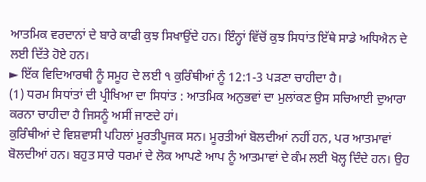ਆਤਮਿਕ ਵਰਦਾਨਾਂ ਦੇ ਬਾਰੇ ਕਾਫੀ ਕੁਝ ਸਿਖਾਉਂਦੇ ਹਨ। ਇੰਨ੍ਹਾਂ ਵਿੱਚੋਂ ਕੁਝ ਸਿਧਾਂਤ ਇੱਥੇ ਸਾਡੇ ਅਧਿਐਨ ਦੇ ਲਈ ਦਿੱਤੇ ਹੋਏ ਹਨ।
► ਇੱਕ ਵਿਦਿਆਰਥੀ ਨੂੰ ਸਮੂਹ ਦੇ ਲਈ ੧ ਕੁਰਿੰਥੀਆਂ ਨੂੰ 12:1-3 ਪੜਣਾ ਚਾਹੀਦਾ ਹੈ।
(1) ਧਰਮ ਸਿਧਾਂਤਾਂ ਦੀ ਪ੍ਰੀਖਿਆ ਦਾ ਸਿਧਾਂਤ : ਆਤਮਿਕ ਅਨੁਭਵਾਂ ਦਾ ਮੁਲਾਂਕਣ ਉਸ ਸਚਿਆਈ ਦੁਆਰਾ ਕਰਨਾ ਚਾਹੀਦਾ ਹੈ ਜਿਸਨੂੰ ਅਸੀਂ ਜਾਣਦੇ ਹਾਂ।
ਕੁਰਿੰਥੀਆਂ ਦੇ ਵਿਸ਼ਵਾਸੀ ਪਹਿਲਾਂ ਮੂਰਤੀਪੂਜਕ ਸਨ। ਮੂਰਤੀਆਂ ਬੋਲਦੀਆਂ ਨਹੀਂ ਹਨ, ਪਰ ਆਤਮਾਵਾਂ ਬੋਲਦੀਆਂ ਹਨ। ਬਹੁਤ ਸਾਰੇ ਧਰਮਾਂ ਦੇ ਲੋਕ ਆਪਣੇ ਆਪ ਨੂੰ ਆਤਮਾਵਾਂ ਦੇ ਕੰਮ ਲਈ ਖੋਲ੍ਹ ਦਿੰਦੇ ਹਨ। ਉਹ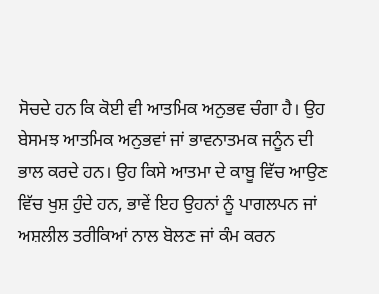ਸੋਚਦੇ ਹਨ ਕਿ ਕੋਈ ਵੀ ਆਤਮਿਕ ਅਨੁਭਵ ਚੰਗਾ ਹੈ। ਉਹ ਬੇਸਮਝ ਆਤਮਿਕ ਅਨੁਭਵਾਂ ਜਾਂ ਭਾਵਨਾਤਮਕ ਜਨੂੰਨ ਦੀ ਭਾਲ ਕਰਦੇ ਹਨ। ਉਹ ਕਿਸੇ ਆਤਮਾ ਦੇ ਕਾਬੂ ਵਿੱਚ ਆਉਣ ਵਿੱਚ ਖੁਸ਼ ਹੁੰਦੇ ਹਨ, ਭਾਵੇਂ ਇਹ ਉਹਨਾਂ ਨੂੰ ਪਾਗਲਪਨ ਜਾਂ ਅਸ਼ਲੀਲ ਤਰੀਕਿਆਂ ਨਾਲ ਬੋਲਣ ਜਾਂ ਕੰਮ ਕਰਨ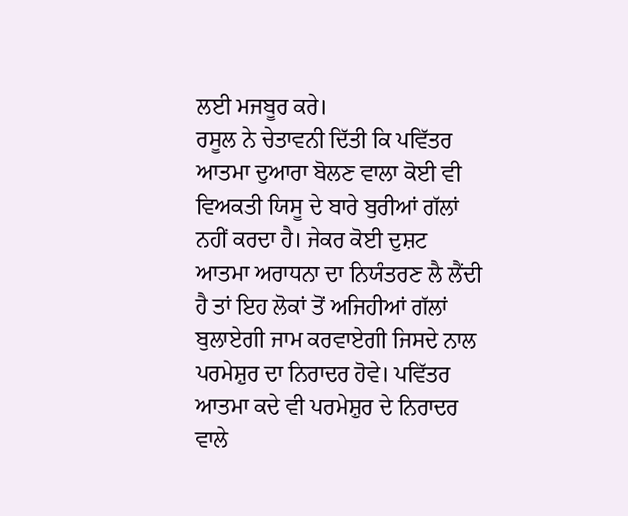ਲਈ ਮਜਬੂਰ ਕਰੇ।
ਰਸੂਲ ਨੇ ਚੇਤਾਵਨੀ ਦਿੱਤੀ ਕਿ ਪਵਿੱਤਰ ਆਤਮਾ ਦੁਆਰਾ ਬੋਲਣ ਵਾਲਾ ਕੋਈ ਵੀ ਵਿਅਕਤੀ ਯਿਸੂ ਦੇ ਬਾਰੇ ਬੁਰੀਆਂ ਗੱਲਾਂ ਨਹੀਂ ਕਰਦਾ ਹੈ। ਜੇਕਰ ਕੋਈ ਦੁਸ਼ਟ ਆਤਮਾ ਅਰਾਧਨਾ ਦਾ ਨਿਯੰਤਰਣ ਲੈ ਲੈਂਦੀ ਹੈ ਤਾਂ ਇਹ ਲੋਕਾਂ ਤੋਂ ਅਜਿਹੀਆਂ ਗੱਲਾਂ ਬੁਲਾਏਗੀ ਜਾਮ ਕਰਵਾਏਗੀ ਜਿਸਦੇ ਨਾਲ ਪਰਮੇਸ਼ੁਰ ਦਾ ਨਿਰਾਦਰ ਹੋਵੇ। ਪਵਿੱਤਰ ਆਤਮਾ ਕਦੇ ਵੀ ਪਰਮੇਸ਼ੁਰ ਦੇ ਨਿਰਾਦਰ ਵਾਲੇ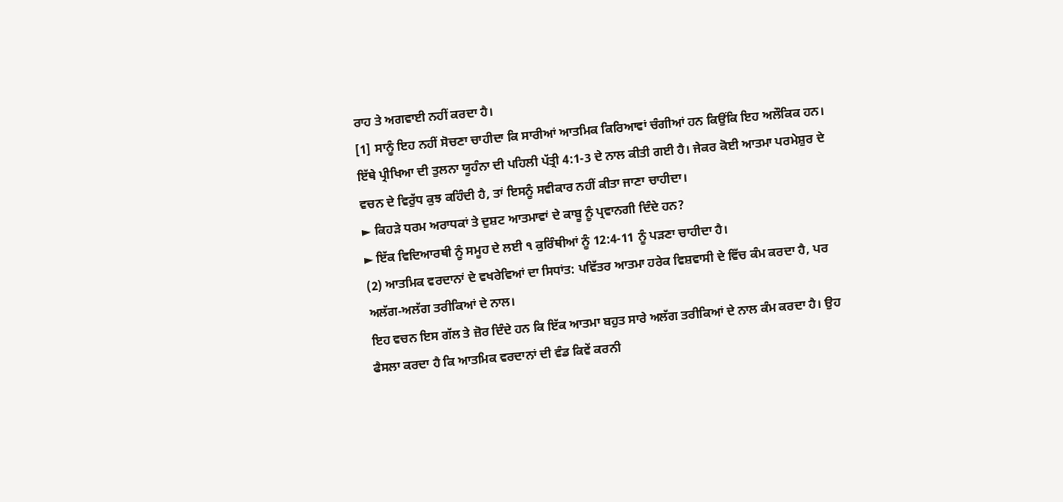ਰਾਹ ਤੇ ਅਗਵਾਈ ਨਹੀਂ ਕਰਦਾ ਹੈ।
[1] ਸਾਨੂੰ ਇਹ ਨਹੀਂ ਸੋਚਣਾ ਚਾਹੀਦਾ ਕਿ ਸਾਰੀਆਂ ਆਤਮਿਕ ਕਿਰਿਆਵਾਂ ਚੰਗੀਆਂ ਹਨ ਕਿਉਂਕਿ ਇਹ ਅਲੌਕਿਕ ਹਨ। ਇੱਥੇ ਪ੍ਰੀਖਿਆ ਦੀ ਤੁਲਨਾ ਯੂਹੰਨਾ ਦੀ ਪਹਿਲੀ ਪੱਤ੍ਰੀ 4:1-3 ਦੇ ਨਾਲ ਕੀਤੀ ਗਈ ਹੈ। ਜੇਕਰ ਕੋਈ ਆਤਮਾ ਪਰਮੇਸ਼ੁਰ ਦੇ ਵਚਨ ਦੇ ਵਿਰੁੱਧ ਕੁਝ ਕਹਿੰਦੀ ਹੈ, ਤਾਂ ਇਸਨੂੰ ਸਵੀਕਾਰ ਨਹੀਂ ਕੀਤਾ ਜਾਣਾ ਚਾਹੀਦਾ।
► ਕਿਹੜੇ ਧਰਮ ਅਰਾਧਕਾਂ ਤੇ ਦੁਸ਼ਟ ਆਤਮਾਵਾਂ ਦੇ ਕਾਬੂ ਨੂੰ ਪ੍ਰਵਾਨਗੀ ਦਿੰਦੇ ਹਨ?
► ਇੱਕ ਵਿਦਿਆਰਥੀ ਨੂੰ ਸਮੂਹ ਦੇ ਲਈ ੧ ਕੁਰਿੰਥੀਆਂ ਨੂੰ 12:4-11 ਨੂੰ ਪੜਣਾ ਚਾਹੀਦਾ ਹੈ।
(2) ਆਤਮਿਕ ਵਰਦਾਨਾਂ ਦੇ ਵਖਰੇਵਿਆਂ ਦਾ ਸਿਧਾਂਤ: ਪਵਿੱਤਰ ਆਤਮਾ ਹਰੇਕ ਵਿਸ਼ਵਾਸੀ ਦੇ ਵਿੱਚ ਕੰਮ ਕਰਦਾ ਹੈ, ਪਰ ਅਲੱਗ-ਅਲੱਗ ਤਰੀਕਿਆਂ ਦੇ ਨਾਲ।
ਇਹ ਵਚਨ ਇਸ ਗੱਲ ਤੇ ਜ਼ੋਰ ਦਿੰਦੇ ਹਨ ਕਿ ਇੱਕ ਆਤਮਾ ਬਹੁਤ ਸਾਰੇ ਅਲੱਗ ਤਰੀਕਿਆਂ ਦੇ ਨਾਲ ਕੰਮ ਕਰਦਾ ਹੈ। ਉਹ ਫੈਸਲਾ ਕਰਦਾ ਹੈ ਕਿ ਆਤਮਿਕ ਵਰਦਾਨਾਂ ਦੀ ਵੰਡ ਕਿਵੇਂ ਕਰਨੀ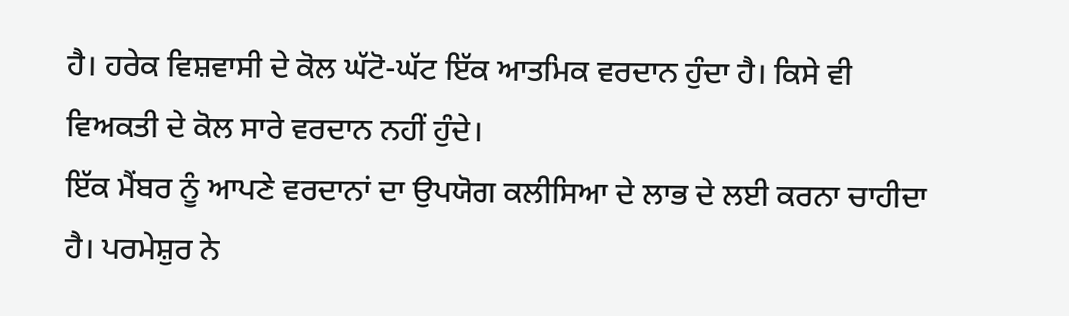ਹੈ। ਹਰੇਕ ਵਿਸ਼ਵਾਸੀ ਦੇ ਕੋਲ ਘੱਟੋ-ਘੱਟ ਇੱਕ ਆਤਮਿਕ ਵਰਦਾਨ ਹੁੰਦਾ ਹੈ। ਕਿਸੇ ਵੀ ਵਿਅਕਤੀ ਦੇ ਕੋਲ ਸਾਰੇ ਵਰਦਾਨ ਨਹੀਂ ਹੁੰਦੇ।
ਇੱਕ ਮੈਂਬਰ ਨੂੰ ਆਪਣੇ ਵਰਦਾਨਾਂ ਦਾ ਉਪਯੋਗ ਕਲੀਸਿਆ ਦੇ ਲਾਭ ਦੇ ਲਈ ਕਰਨਾ ਚਾਹੀਦਾ ਹੈ। ਪਰਮੇਸ਼ੁਰ ਨੇ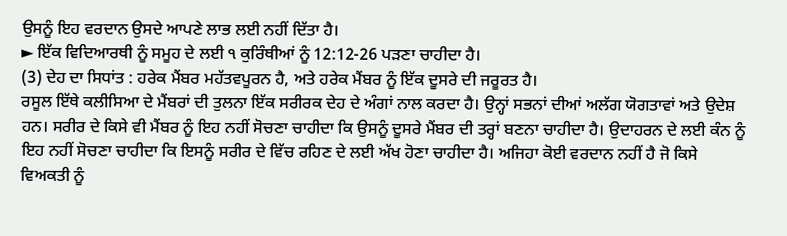ਉਸਨੂੰ ਇਹ ਵਰਦਾਨ ਉਸਦੇ ਆਪਣੇ ਲਾਭ ਲਈ ਨਹੀਂ ਦਿੱਤਾ ਹੈ।
► ਇੱਕ ਵਿਦਿਆਰਥੀ ਨੂੰ ਸਮੂਹ ਦੇ ਲਈ ੧ ਕੁਰਿੰਥੀਆਂ ਨੂੰ 12:12-26 ਪੜਣਾ ਚਾਹੀਦਾ ਹੈ।
(3) ਦੇਹ ਦਾ ਸਿਧਾਂਤ : ਹਰੇਕ ਮੈਂਬਰ ਮਹੱਤਵਪੂਰਨ ਹੈ, ਅਤੇ ਹਰੇਕ ਮੈਂਬਰ ਨੂੰ ਇੱਕ ਦੂਸਰੇ ਦੀ ਜਰੂਰਤ ਹੈ।
ਰਸੂਲ ਇੱਥੇ ਕਲੀਸਿਆ ਦੇ ਮੈਂਬਰਾਂ ਦੀ ਤੁਲਨਾ ਇੱਕ ਸਰੀਰਕ ਦੇਹ ਦੇ ਅੰਗਾਂ ਨਾਲ ਕਰਦਾ ਹੈ। ਉਨ੍ਹਾਂ ਸਭਨਾਂ ਦੀਆਂ ਅਲੱਗ ਯੋਗਤਾਵਾਂ ਅਤੇ ਉਦੇਸ਼ ਹਨ। ਸਰੀਰ ਦੇ ਕਿਸੇ ਵੀ ਮੈਂਬਰ ਨੂੰ ਇਹ ਨਹੀਂ ਸੋਚਣਾ ਚਾਹੀਦਾ ਕਿ ਉਸਨੂੰ ਦੂਸਰੇ ਮੈਂਬਰ ਦੀ ਤਰ੍ਹਾਂ ਬਣਨਾ ਚਾਹੀਦਾ ਹੈ। ਉਦਾਹਰਨ ਦੇ ਲਈ ਕੰਨ ਨੂੰ ਇਹ ਨਹੀਂ ਸੋਚਣਾ ਚਾਹੀਦਾ ਕਿ ਇਸਨੂੰ ਸਰੀਰ ਦੇ ਵਿੱਚ ਰਹਿਣ ਦੇ ਲਈ ਅੱਖ ਹੋਣਾ ਚਾਹੀਦਾ ਹੈ। ਅਜਿਹਾ ਕੋਈ ਵਰਦਾਨ ਨਹੀਂ ਹੈ ਜੋ ਕਿਸੇ ਵਿਅਕਤੀ ਨੂੰ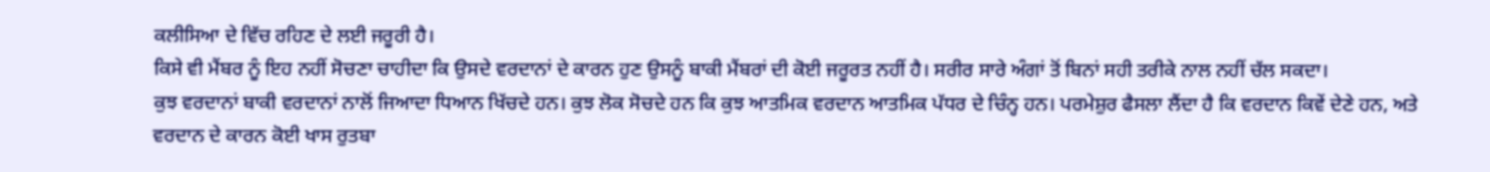ਕਲੀਸਿਆ ਦੇ ਵਿੱਚ ਰਹਿਣ ਦੇ ਲਈ ਜਰੂਰੀ ਹੈ।
ਕਿਸੇ ਵੀ ਮੈਂਬਰ ਨੂੰ ਇਹ ਨਹੀਂ ਸੋਚਣਾ ਚਾਹੀਦਾ ਕਿ ਉਸਦੇ ਵਰਦਾਨਾਂ ਦੇ ਕਾਰਨ ਹੁਣ ਉਸਨੂੰ ਬਾਕੀ ਮੈਂਬਰਾਂ ਦੀ ਕੋਈ ਜਰੂਰਤ ਨਹੀਂ ਹੈ। ਸਰੀਰ ਸਾਰੇ ਅੰਗਾਂ ਤੋਂ ਬਿਨਾਂ ਸਹੀ ਤਰੀਕੇ ਨਾਲ ਨਹੀਂ ਚੱਲ ਸਕਦਾ।
ਕੁਝ ਵਰਦਾਨਾਂ ਬਾਕੀ ਵਰਦਾਨਾਂ ਨਾਲੋਂ ਜਿਆਦਾ ਧਿਆਨ ਖਿੱਚਦੇ ਹਨ। ਕੁਝ ਲੋਕ ਸੋਚਦੇ ਹਨ ਕਿ ਕੁਝ ਆਤਮਿਕ ਵਰਦਾਨ ਆਤਮਿਕ ਪੱਧਰ ਦੇ ਚਿੰਨ੍ਹ ਹਨ। ਪਰਮੇਸ਼ੁਰ ਫੈਸਲਾ ਲੈਂਦਾ ਹੈ ਕਿ ਵਰਦਾਨ ਕਿਵੇਂ ਦੇਣੇ ਹਨ, ਅਤੇ ਵਰਦਾਨ ਦੇ ਕਾਰਨ ਕੋਈ ਖਾਸ ਰੁਤਬਾ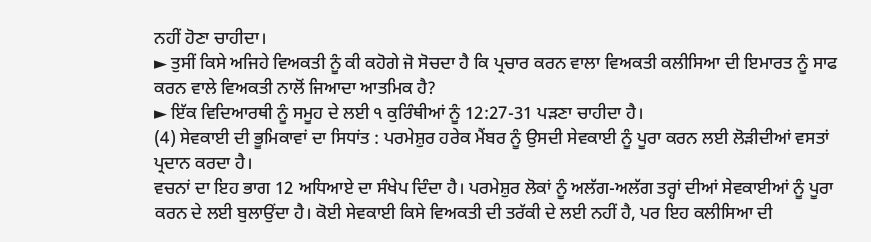ਨਹੀਂ ਹੋਣਾ ਚਾਹੀਦਾ।
► ਤੁਸੀਂ ਕਿਸੇ ਅਜਿਹੇ ਵਿਅਕਤੀ ਨੂੰ ਕੀ ਕਹੋਗੇ ਜੋ ਸੋਚਦਾ ਹੈ ਕਿ ਪ੍ਰਚਾਰ ਕਰਨ ਵਾਲਾ ਵਿਅਕਤੀ ਕਲੀਸਿਆ ਦੀ ਇਮਾਰਤ ਨੂੰ ਸਾਫ ਕਰਨ ਵਾਲੇ ਵਿਅਕਤੀ ਨਾਲੋਂ ਜਿਆਦਾ ਆਤਮਿਕ ਹੈ?
► ਇੱਕ ਵਿਦਿਆਰਥੀ ਨੂੰ ਸਮੂਹ ਦੇ ਲਈ ੧ ਕੁਰਿੰਥੀਆਂ ਨੂੰ 12:27-31 ਪੜਣਾ ਚਾਹੀਦਾ ਹੈ।
(4) ਸੇਵਕਾਈ ਦੀ ਭੂਮਿਕਾਵਾਂ ਦਾ ਸਿਧਾਂਤ : ਪਰਮੇਸ਼ੁਰ ਹਰੇਕ ਮੈਂਬਰ ਨੂੰ ਉਸਦੀ ਸੇਵਕਾਈ ਨੂੰ ਪੂਰਾ ਕਰਨ ਲਈ ਲੋੜੀਦੀਆਂ ਵਸਤਾਂ ਪ੍ਰਦਾਨ ਕਰਦਾ ਹੈ।
ਵਚਨਾਂ ਦਾ ਇਹ ਭਾਗ 12 ਅਧਿਆਏ ਦਾ ਸੰਖੇਪ ਦਿੰਦਾ ਹੈ। ਪਰਮੇਸ਼ੁਰ ਲੋਕਾਂ ਨੂੰ ਅਲੱਗ-ਅਲੱਗ ਤਰ੍ਹਾਂ ਦੀਆਂ ਸੇਵਕਾਈਆਂ ਨੂੰ ਪੂਰਾ ਕਰਨ ਦੇ ਲਈ ਬੁਲਾਉਂਦਾ ਹੈ। ਕੋਈ ਸੇਵਕਾਈ ਕਿਸੇ ਵਿਅਕਤੀ ਦੀ ਤਰੱਕੀ ਦੇ ਲਈ ਨਹੀਂ ਹੈ, ਪਰ ਇਹ ਕਲੀਸਿਆ ਦੀ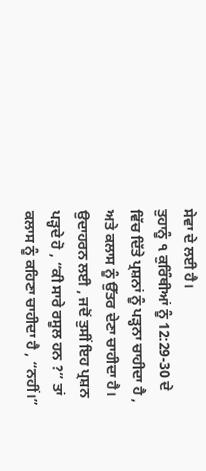ਸੇਵਾ ਦੇ ਲਈ ਹੈ।
ਤੁਹਾਨੂੰ ੧ ਕੁਰਿੰਥੀਆਂ ਨੂੰ 12:29-30 ਦੇ ਵਿੱਚ ਦਿੱਤੇ ਪ੍ਰਸ਼ਨਾਂ ਨੂੰ ਪੜ੍ਹਨਾ ਚਾਹੀਦਾ ਹੈ , ਅਤੇ ਕਲਾਸ ਨੂੰ ਉੱਤਰ ਦੇਣਾ ਚਾਹੀਦਾ ਹੈ। ਉਦਾਹਰਨ ਲਈ , ਜਦੋਂ ਤੁਸੀਂ ਇਹ ਪ੍ਰਸ਼ਨ ਪੜ੍ਹਦੇ ਹੋ , “ਕੀ ਸਾਰੇ ਰਸੂਲ ਹਨ ?” ਤਾਂ ਕਲਾਸ ਨੂੰ ਕਹਿਣਾ ਚਾਹੀਦਾ ਹੈ , “ਨਹੀਂ।”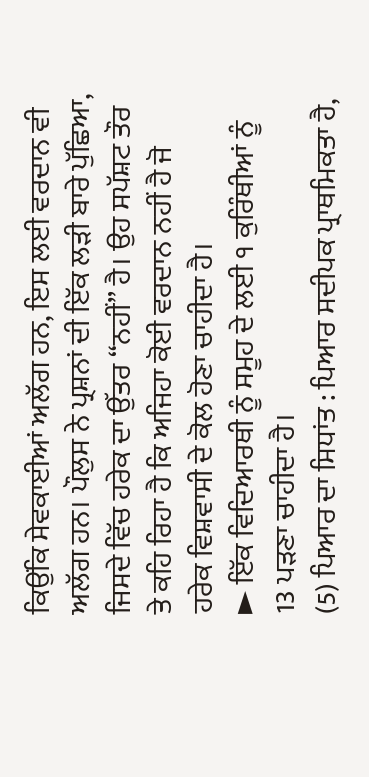ਕਿਉਂਕਿ ਸੇਵਕਾਈਆਂ ਅਲੱਗ ਹਨ, ਇਸ ਲਈ ਵਰਦਾਨ ਵੀ ਅਲੱਗ ਹਨ। ਪੌਲੁਸ ਨੇ ਪ੍ਰਸ਼ਨਾਂ ਦੀ ਇੱਕ ਲੜੀ ਬਾਰੇ ਪੁੱਛਿਆ, ਜਿਸਦੇ ਵਿੱਚ ਹਰੇਕ ਦਾ ਉੱਤਰ “ਨਹੀਂ” ਹੈ। ਉਹ ਸਪੱਸ਼ਟ ਤੌਰ ਤੇ ਕਹਿ ਰਿਹਾ ਹੈ ਕਿ ਅਜਿਹਾ ਕੋਈ ਵਰਦਾਨ ਨਹੀਂ ਹੈ ਜੋ ਹਰੇਕ ਵਿਸ਼ਵਾਸੀ ਦੇ ਕੋਲ ਹੋਣਾ ਚਾਹੀਦਾ ਹੈ।
► ਇੱਕ ਵਿਦਿਆਰਥੀ ਨੂੰ ਸਮੂਹ ਦੇ ਲਈ ੧ ਕੁਰਿੰਥੀਆਂ ਨੂੰ 13 ਪੜਣਾ ਚਾਹੀਦਾ ਹੈ।
(5) ਪਿਆਰ ਦਾ ਸਿਧਾਂਤ : ਪਿਆਰ ਸਦੀਪਕ ਪ੍ਰਾਥਮਿਕਤਾ ਹੈ,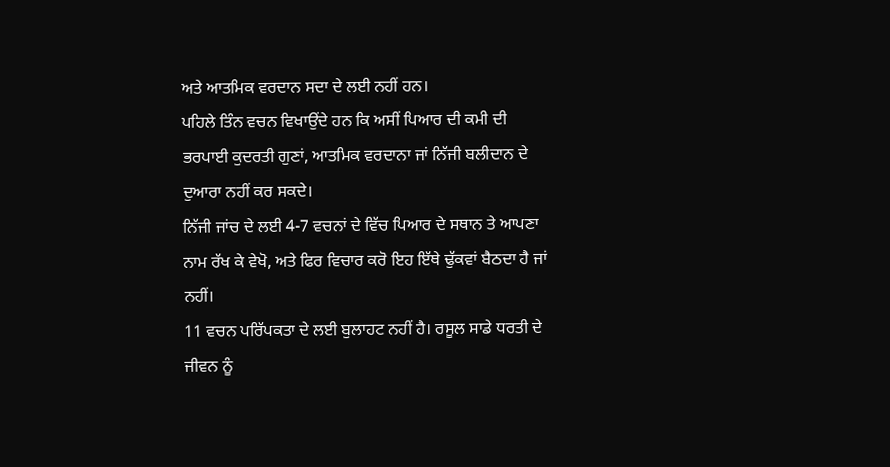ਅਤੇ ਆਤਮਿਕ ਵਰਦਾਨ ਸਦਾ ਦੇ ਲਈ ਨਹੀਂ ਹਨ।
ਪਹਿਲੇ ਤਿੰਨ ਵਚਨ ਵਿਖਾਉਂਦੇ ਹਨ ਕਿ ਅਸੀਂ ਪਿਆਰ ਦੀ ਕਮੀ ਦੀ ਭਰਪਾਈ ਕੁਦਰਤੀ ਗੁਣਾਂ, ਆਤਮਿਕ ਵਰਦਾਨਾ ਜਾਂ ਨਿੱਜੀ ਬਲੀਦਾਨ ਦੇ ਦੁਆਰਾ ਨਹੀਂ ਕਰ ਸਕਦੇ।
ਨਿੱਜੀ ਜਾਂਚ ਦੇ ਲਈ 4-7 ਵਚਨਾਂ ਦੇ ਵਿੱਚ ਪਿਆਰ ਦੇ ਸਥਾਨ ਤੇ ਆਪਣਾ ਨਾਮ ਰੱਖ ਕੇ ਵੇਖੋ, ਅਤੇ ਫਿਰ ਵਿਚਾਰ ਕਰੋ ਇਹ ਇੱਥੇ ਢੁੱਕਵਾਂ ਬੈਠਦਾ ਹੈ ਜਾਂ ਨਹੀਂ।
11 ਵਚਨ ਪਰਿੱਪਕਤਾ ਦੇ ਲਈ ਬੁਲਾਹਟ ਨਹੀਂ ਹੈ। ਰਸੂਲ ਸਾਡੇ ਧਰਤੀ ਦੇ ਜੀਵਨ ਨੂੰ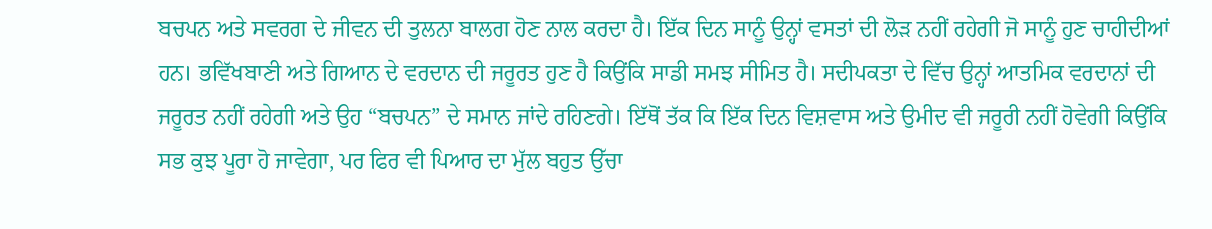ਬਚਪਨ ਅਤੇ ਸਵਰਗ ਦੇ ਜੀਵਨ ਦੀ ਤੁਲਨਾ ਬਾਲਗ ਹੋਣ ਨਾਲ ਕਰਦਾ ਹੈ। ਇੱਕ ਦਿਨ ਸਾਨੂੰ ਉਨ੍ਹਾਂ ਵਸਤਾਂ ਦੀ ਲੋੜ ਨਹੀਂ ਰਹੇਗੀ ਜੋ ਸਾਨੂੰ ਹੁਣ ਚਾਹੀਦੀਆਂ ਹਨ। ਭਵਿੱਖਬਾਣੀ ਅਤੇ ਗਿਆਨ ਦੇ ਵਰਦਾਨ ਦੀ ਜਰੂਰਤ ਹੁਣ ਹੈ ਕਿਉਂਕਿ ਸਾਡੀ ਸਮਝ ਸੀਮਿਤ ਹੈ। ਸਦੀਪਕਤਾ ਦੇ ਵਿੱਚ ਉਨ੍ਹਾਂ ਆਤਮਿਕ ਵਰਦਾਨਾਂ ਦੀ ਜਰੂਰਤ ਨਹੀਂ ਰਹੇਗੀ ਅਤੇ ਉਹ “ਬਚਪਨ” ਦੇ ਸਮਾਨ ਜਾਂਦੇ ਰਹਿਣਗੇ। ਇੱਥੋਂ ਤੱਕ ਕਿ ਇੱਕ ਦਿਨ ਵਿਸ਼ਵਾਸ ਅਤੇ ਉਮੀਦ ਵੀ ਜਰੂਰੀ ਨਹੀਂ ਹੋਵੇਗੀ ਕਿਉਂਕਿ ਸਭ ਕੁਝ ਪੂਰਾ ਹੋ ਜਾਵੇਗਾ, ਪਰ ਫਿਰ ਵੀ ਪਿਆਰ ਦਾ ਮੁੱਲ ਬਹੁਤ ਉੱਚਾ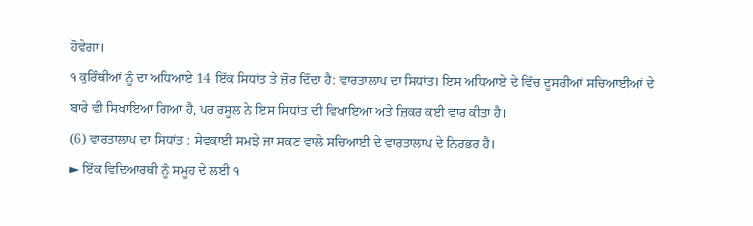ਹੋਵੇਗਾ।
੧ ਕੁਰਿੰਥੀਆਂ ਨੂੰ ਦਾ ਅਧਿਆਏ 14 ਇੱਕ ਸਿਧਾਂਤ ਤੇ ਜ਼ੋਰ ਦਿੰਦਾ ਹੈ: ਵਾਰਤਾਲਾਪ ਦਾ ਸਿਧਾਂਤ। ਇਸ ਅਧਿਆਏ ਦੇ ਵਿੱਚ ਦੂਸਰੀਆਂ ਸਚਿਆਈਆਂ ਦੇ ਬਾਰੇ ਵੀ ਸਿਖਾਇਆ ਗਿਆ ਹੈ, ਪਰ ਰਸੂਲ ਨੇ ਇਸ ਸਿਧਾਂਤ ਦੀ ਵਿਖਾਇਆ ਅਤੇ ਜ਼ਿਕਰ ਕਈ ਵਾਰ ਕੀਤਾ ਹੈ।
(6) ਵਾਰਤਾਲਾਪ ਦਾ ਸਿਧਾਂਤ : ਸੇਵਕਾਈ ਸਮਝੇ ਜਾ ਸਕਣ ਵਾਲੇ ਸਚਿਆਈ ਦੇ ਵਾਰਤਾਲਾਪ ਦੇ ਨਿਰਭਰ ਹੈ।
► ਇੱਕ ਵਿਦਿਆਰਥੀ ਨੂੰ ਸਮੂਹ ਦੇ ਲਈ ੧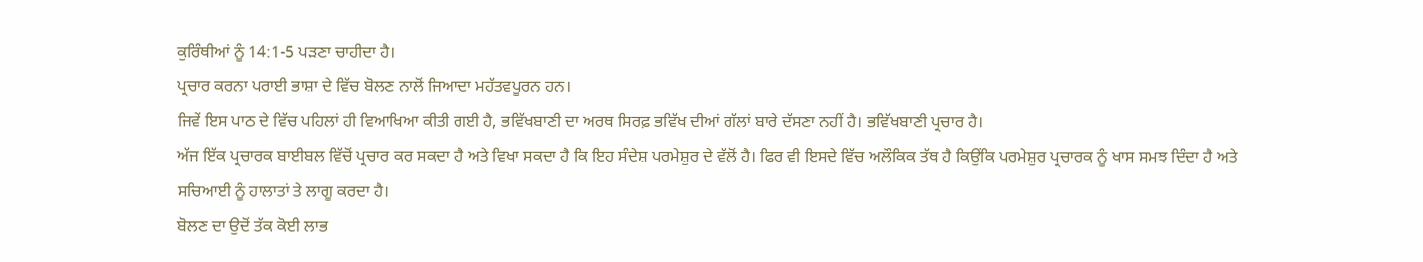ਕੁਰਿੰਥੀਆਂ ਨੂੰ 14:1-5 ਪੜਣਾ ਚਾਹੀਦਾ ਹੈ।
ਪ੍ਰਚਾਰ ਕਰਨਾ ਪਰਾਈ ਭਾਸ਼ਾ ਦੇ ਵਿੱਚ ਬੋਲਣ ਨਾਲੋਂ ਜਿਆਦਾ ਮਹੱਤਵਪੂਰਨ ਹਨ।
ਜਿਵੇਂ ਇਸ ਪਾਠ ਦੇ ਵਿੱਚ ਪਹਿਲਾਂ ਹੀ ਵਿਆਖਿਆ ਕੀਤੀ ਗਈ ਹੈ, ਭਵਿੱਖਬਾਣੀ ਦਾ ਅਰਥ ਸਿਰਫ਼ ਭਵਿੱਖ ਦੀਆਂ ਗੱਲਾਂ ਬਾਰੇ ਦੱਸਣਾ ਨਹੀਂ ਹੈ। ਭਵਿੱਖਬਾਣੀ ਪ੍ਰਚਾਰ ਹੈ।
ਅੱਜ ਇੱਕ ਪ੍ਰਚਾਰਕ ਬਾਈਬਲ ਵਿੱਚੋਂ ਪ੍ਰਚਾਰ ਕਰ ਸਕਦਾ ਹੈ ਅਤੇ ਵਿਖਾ ਸਕਦਾ ਹੈ ਕਿ ਇਹ ਸੰਦੇਸ਼ ਪਰਮੇਸ਼ੁਰ ਦੇ ਵੱਲੋਂ ਹੈ। ਫਿਰ ਵੀ ਇਸਦੇ ਵਿੱਚ ਅਲੌਕਿਕ ਤੱਥ ਹੈ ਕਿਉਂਕਿ ਪਰਮੇਸ਼ੁਰ ਪ੍ਰਚਾਰਕ ਨੂੰ ਖਾਸ ਸਮਝ ਦਿੰਦਾ ਹੈ ਅਤੇ ਸਚਿਆਈ ਨੂੰ ਹਾਲਾਤਾਂ ਤੇ ਲਾਗੂ ਕਰਦਾ ਹੈ।
ਬੋਲਣ ਦਾ ਉਦੋਂ ਤੱਕ ਕੋਈ ਲਾਭ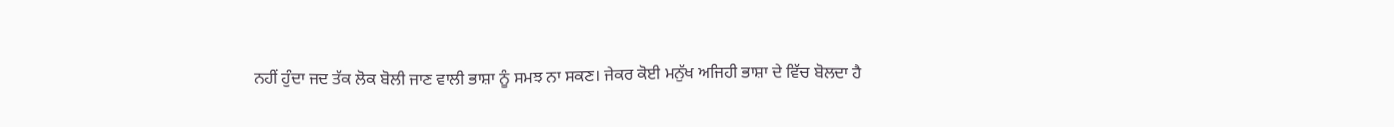ਨਹੀਂ ਹੁੰਦਾ ਜਦ ਤੱਕ ਲੋਕ ਬੋਲੀ ਜਾਣ ਵਾਲੀ ਭਾਸ਼ਾ ਨੂੰ ਸਮਝ ਨਾ ਸਕਣ। ਜੇਕਰ ਕੋਈ ਮਨੁੱਖ ਅਜਿਹੀ ਭਾਸ਼ਾ ਦੇ ਵਿੱਚ ਬੋਲਦਾ ਹੈ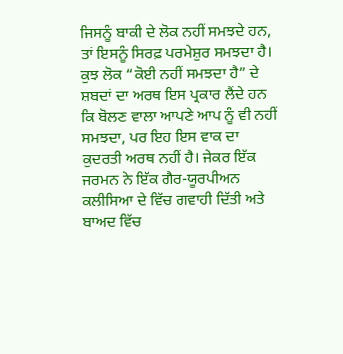ਜਿਸਨੂੰ ਬਾਕੀ ਦੇ ਲੋਕ ਨਹੀਂ ਸਮਝਦੇ ਹਨ, ਤਾਂ ਇਸਨੂੰ ਸਿਰਫ਼ ਪਰਮੇਸ਼ੁਰ ਸਮਝਦਾ ਹੈ।
ਕੁਝ ਲੋਕ “ਕੋਈ ਨਹੀਂ ਸਮਝਦਾ ਹੈ” ਦੇ ਸ਼ਬਦਾਂ ਦਾ ਅਰਥ ਇਸ ਪ੍ਰਕਾਰ ਲੈਂਦੇ ਹਨ ਕਿ ਬੋਲਣ ਵਾਲਾ ਆਪਣੇ ਆਪ ਨੂੰ ਵੀ ਨਹੀਂ ਸਮਝਦਾ, ਪਰ ਇਹ ਇਸ ਵਾਕ ਦਾ ਕੁਦਰਤੀ ਅਰਥ ਨਹੀਂ ਹੈ। ਜੇਕਰ ਇੱਕ ਜਰਮਨ ਨੇ ਇੱਕ ਗੈਰ-ਯੂਰਪੀਅਨ ਕਲੀਸਿਆ ਦੇ ਵਿੱਚ ਗਵਾਹੀ ਦਿੱਤੀ ਅਤੇ ਬਾਅਦ ਵਿੱਚ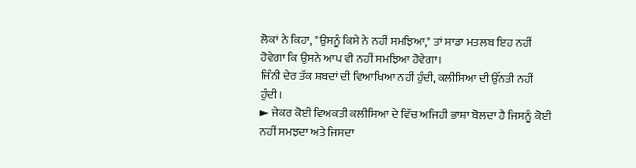ਲੋਕਾਂ ਨੇ ਕਿਹਾ, "ਉਸਨੂੰ ਕਿਸੇ ਨੇ ਨਹੀਂ ਸਮਝਿਆ," ਤਾਂ ਸਾਡਾ ਮਤਲਬ ਇਹ ਨਹੀਂ ਹੋਵੇਗਾ ਕਿ ਉਸਨੇ ਆਪ ਵੀ ਨਹੀਂ ਸਮਝਿਆ ਹੋਵੇਗਾ।
ਜਿੰਨੀ ਦੇਰ ਤੱਕ ਸ਼ਬਦਾਂ ਦੀ ਵਿਆਖਿਆ ਨਹੀਂ ਹੁੰਦੀ, ਕਲੀਸਿਆ ਦੀ ਉੱਨਤੀ ਨਹੀਂ ਹੁੰਦੀ।
► ਜੇਕਰ ਕੋਈ ਵਿਅਕਤੀ ਕਲੀਸਿਆ ਦੇ ਵਿੱਚ ਅਜਿਹੀ ਭਾਸ਼ਾ ਬੋਲਦਾ ਹੈ ਜਿਸਨੂੰ ਕੋਈ ਨਹੀਂ ਸਮਝਦਾ ਅਤੇ ਜਿਸਦਾ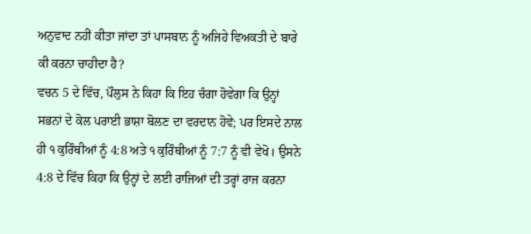ਅਨੁਵਾਦ ਨਹੀਂ ਕੀਤਾ ਜਾਂਦਾ ਤਾਂ ਪਾਸਬਾਨ ਨੂੰ ਅਜਿਹੇ ਵਿਅਕਤੀ ਦੇ ਬਾਰੇ ਕੀ ਕਰਨਾ ਚਾਹੀਦਾ ਹੈ?
ਵਚਨ 5 ਦੇ ਵਿੱਚ, ਪੌਲੁਸ ਨੇ ਕਿਹਾ ਕਿ ਇਹ ਚੰਗਾ ਹੋਵੇਗਾ ਕਿ ਉਨ੍ਹਾਂ ਸਭਨਾਂ ਦੇ ਕੋਲ ਪਰਾਈ ਭਾਸ਼ਾ ਬੋਲਣ ਦਾ ਵਰਦਾਨ ਹੋਵੇ; ਪਰ ਇਸਦੇ ਨਾਲ ਹੀ ੧ ਕੁਰਿੰਥੀਆਂ ਨੂੰ 4:8 ਅਤੇ ੧ ਕੁਰਿੰਥੀਆਂ ਨੂੰ 7:7 ਨੂੰ ਵੀ ਵੇਖੋ। ਉਸਨੇ 4:8 ਦੇ ਵਿੱਚ ਕਿਹਾ ਕਿ ਉਨ੍ਹਾਂ ਦੇ ਲਈ ਰਾਜਿਆਂ ਦੀ ਤਰ੍ਹਾਂ ਰਾਜ ਕਰਨਾ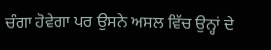ਚੰਗਾ ਹੋਵੇਗਾ ਪਰ ਉਸਨੇ ਅਸਲ ਵਿੱਚ ਉਨ੍ਹਾਂ ਦੇ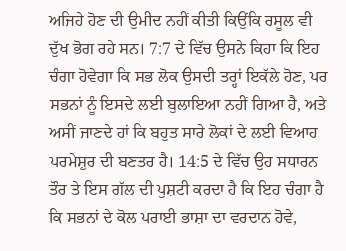ਅਜਿਹੇ ਹੋਣ ਦੀ ਉਮੀਦ ਨਹੀਂ ਕੀਤੀ ਕਿਉਂਕਿ ਰਸੂਲ ਵੀ ਦੁੱਖ ਭੋਗ ਰਹੇ ਸਨ। 7:7 ਦੇ ਵਿੱਚ ਉਸਨੇ ਕਿਹਾ ਕਿ ਇਹ ਚੰਗਾ ਹੋਵੇਗਾ ਕਿ ਸਭ ਲੋਕ ਉਸਦੀ ਤਰ੍ਹਾਂ ਇਕੱਲੇ ਹੋਣ, ਪਰ ਸਭਨਾਂ ਨੂੰ ਇਸਦੇ ਲਈ ਬੁਲਾਇਆ ਨਹੀਂ ਗਿਆ ਹੈ, ਅਤੇ ਅਸੀਂ ਜਾਣਦੇ ਹਾਂ ਕਿ ਬਹੁਤ ਸਾਰੇ ਲੋਕਾਂ ਦੇ ਲਈ ਵਿਆਹ ਪਰਮੇਸ਼ੁਰ ਦੀ ਬਣਤਰ ਹੈ। 14:5 ਦੇ ਵਿੱਚ ਉਹ ਸਧਾਰਨ ਤੌਰ ਤੇ ਇਸ ਗੱਲ ਦੀ ਪੁਸ਼ਟੀ ਕਰਦਾ ਹੈ ਕਿ ਇਹ ਚੰਗਾ ਹੈ ਕਿ ਸਭਨਾਂ ਦੇ ਕੋਲ ਪਰਾਈ ਭਾਸ਼ਾ ਦਾ ਵਰਦਾਨ ਹੋਵੇ,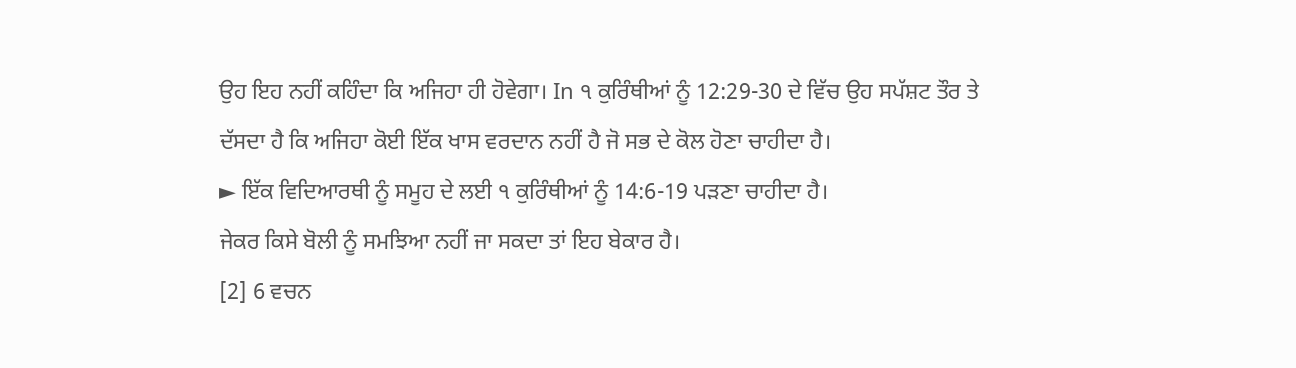ਉਹ ਇਹ ਨਹੀਂ ਕਹਿੰਦਾ ਕਿ ਅਜਿਹਾ ਹੀ ਹੋਵੇਗਾ। In ੧ ਕੁਰਿੰਥੀਆਂ ਨੂੰ 12:29-30 ਦੇ ਵਿੱਚ ਉਹ ਸਪੱਸ਼ਟ ਤੌਰ ਤੇ ਦੱਸਦਾ ਹੈ ਕਿ ਅਜਿਹਾ ਕੋਈ ਇੱਕ ਖਾਸ ਵਰਦਾਨ ਨਹੀਂ ਹੈ ਜੋ ਸਭ ਦੇ ਕੋਲ ਹੋਣਾ ਚਾਹੀਦਾ ਹੈ।
► ਇੱਕ ਵਿਦਿਆਰਥੀ ਨੂੰ ਸਮੂਹ ਦੇ ਲਈ ੧ ਕੁਰਿੰਥੀਆਂ ਨੂੰ 14:6-19 ਪੜਣਾ ਚਾਹੀਦਾ ਹੈ।
ਜੇਕਰ ਕਿਸੇ ਬੋਲੀ ਨੂੰ ਸਮਝਿਆ ਨਹੀਂ ਜਾ ਸਕਦਾ ਤਾਂ ਇਹ ਬੇਕਾਰ ਹੈ।
[2] 6 ਵਚਨ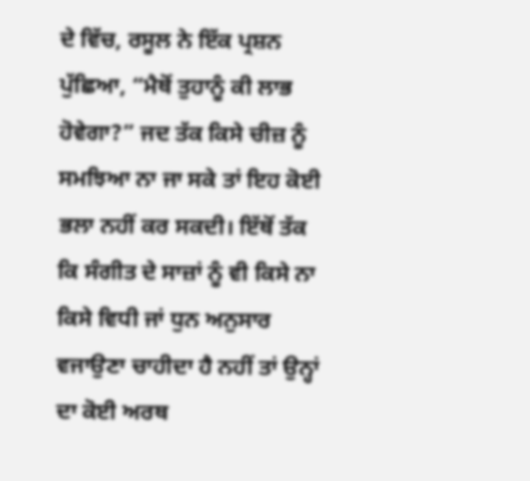ਦੇ ਵਿੱਚ, ਰਸੂਲ ਨੇ ਇੱਕ ਪ੍ਰਸ਼ਨ ਪੁੱਛਿਆ, “ਮੈਥੋਂ ਤੁਹਾਨੂੰ ਕੀ ਲਾਭ ਹੋਵੇਗਾ?” ਜਦ ਤੱਕ ਕਿਸੇ ਚੀਜ਼ ਨੂੰ ਸਮਝਿਆ ਨਾ ਜਾ ਸਕੇ ਤਾਂ ਇਹ ਕੋਈ ਭਲਾ ਨਹੀਂ ਕਰ ਸਕਦੀ। ਇੱਥੋਂ ਤੱਕ ਕਿ ਸੰਗੀਤ ਦੇ ਸਾਜ਼ਾਂ ਨੂੰ ਵੀ ਕਿਸੇ ਨਾ ਕਿਸੇ ਵਿਧੀ ਜਾਂ ਧੁਨ ਅਨੁਸਾਰ ਵਜਾਉਣਾ ਚਾਹੀਦਾ ਹੈ ਨਹੀਂ ਤਾਂ ਉਨ੍ਹਾਂ ਦਾ ਕੋਈ ਅਰਥ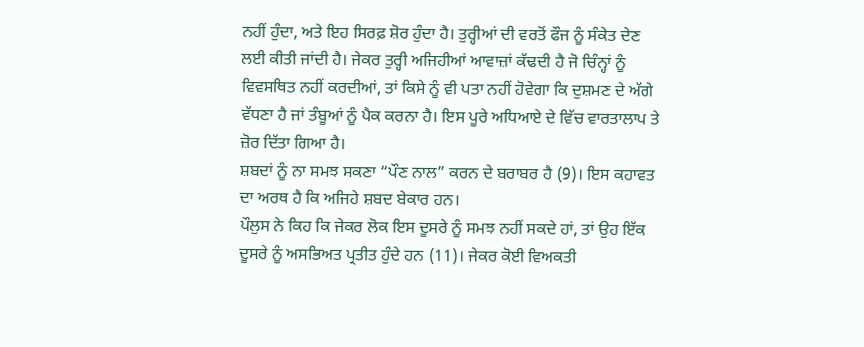ਨਹੀਂ ਹੁੰਦਾ, ਅਤੇ ਇਹ ਸਿਰਫ਼ ਸ਼ੋਰ ਹੁੰਦਾ ਹੈ। ਤੁਰ੍ਹੀਆਂ ਦੀ ਵਰਤੋਂ ਫੌਜ ਨੂੰ ਸੰਕੇਤ ਦੇਣ ਲਈ ਕੀਤੀ ਜਾਂਦੀ ਹੈ। ਜੇਕਰ ਤੁਰ੍ਹੀ ਅਜਿਹੀਆਂ ਆਵਾਜ਼ਾਂ ਕੱਢਦੀ ਹੈ ਜੋ ਚਿੰਨ੍ਹਾਂ ਨੂੰ ਵਿਵਸਥਿਤ ਨਹੀਂ ਕਰਦੀਆਂ, ਤਾਂ ਕਿਸੇ ਨੂੰ ਵੀ ਪਤਾ ਨਹੀਂ ਹੋਵੇਗਾ ਕਿ ਦੁਸ਼ਮਣ ਦੇ ਅੱਗੇ ਵੱਧਣਾ ਹੈ ਜਾਂ ਤੰਬੂਆਂ ਨੂੰ ਪੈਕ ਕਰਨਾ ਹੈ। ਇਸ ਪੂਰੇ ਅਧਿਆਏ ਦੇ ਵਿੱਚ ਵਾਰਤਾਲਾਪ ਤੇ ਜ਼ੋਰ ਦਿੱਤਾ ਗਿਆ ਹੈ।
ਸ਼ਬਦਾਂ ਨੂੰ ਨਾ ਸਮਝ ਸਕਣਾ “ਪੌਣ ਨਾਲ” ਕਰਨ ਦੇ ਬਰਾਬਰ ਹੈ (9)। ਇਸ ਕਹਾਵਤ ਦਾ ਅਰਥ ਹੈ ਕਿ ਅਜਿਹੇ ਸ਼ਬਦ ਬੇਕਾਰ ਹਨ।
ਪੌਲੁਸ ਨੇ ਕਿਹ ਕਿ ਜੇਕਰ ਲੋਕ ਇਸ ਦੂਸਰੇ ਨੂੰ ਸਮਝ ਨਹੀਂ ਸਕਦੇ ਹਾਂ, ਤਾਂ ਉਹ ਇੱਕ ਦੂਸਰੇ ਨੂੰ ਅਸਭਿਅਤ ਪ੍ਰਤੀਤ ਹੁੰਦੇ ਹਨ (11)। ਜੇਕਰ ਕੋਈ ਵਿਅਕਤੀ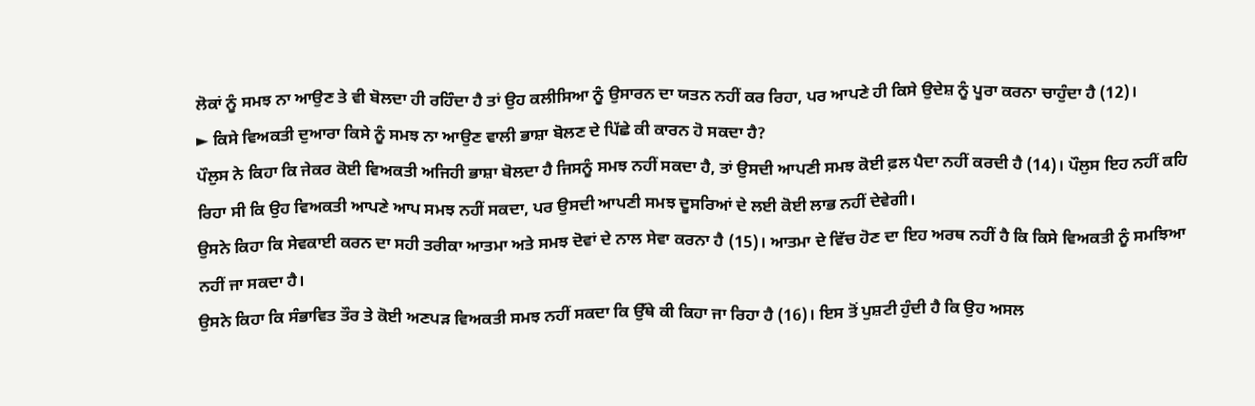ਲੋਕਾਂ ਨੂੰ ਸਮਝ ਨਾ ਆਉਣ ਤੇ ਵੀ ਬੋਲਦਾ ਹੀ ਰਹਿੰਦਾ ਹੈ ਤਾਂ ਉਹ ਕਲੀਸਿਆ ਨੂੰ ਉਸਾਰਨ ਦਾ ਯਤਨ ਨਹੀਂ ਕਰ ਰਿਹਾ, ਪਰ ਆਪਣੇ ਹੀ ਕਿਸੇ ਉਦੇਸ਼ ਨੂੰ ਪੂਰਾ ਕਰਨਾ ਚਾਹੁੰਦਾ ਹੈ (12)।
► ਕਿਸੇ ਵਿਅਕਤੀ ਦੁਆਰਾ ਕਿਸੇ ਨੂੰ ਸਮਝ ਨਾ ਆਉਣ ਵਾਲੀ ਭਾਸ਼ਾ ਬੋਲਣ ਦੇ ਪਿੱਛੇ ਕੀ ਕਾਰਨ ਹੋ ਸਕਦਾ ਹੈ?
ਪੌਲੁਸ ਨੇ ਕਿਹਾ ਕਿ ਜੇਕਰ ਕੋਈ ਵਿਅਕਤੀ ਅਜਿਹੀ ਭਾਸ਼ਾ ਬੋਲਦਾ ਹੈ ਜਿਸਨੂੰ ਸਮਝ ਨਹੀਂ ਸਕਦਾ ਹੈ, ਤਾਂ ਉਸਦੀ ਆਪਣੀ ਸਮਝ ਕੋਈ ਫ਼ਲ ਪੈਦਾ ਨਹੀਂ ਕਰਦੀ ਹੈ (14)। ਪੌਲੁਸ ਇਹ ਨਹੀਂ ਕਹਿ ਰਿਹਾ ਸੀ ਕਿ ਉਹ ਵਿਅਕਤੀ ਆਪਣੇ ਆਪ ਸਮਝ ਨਹੀਂ ਸਕਦਾ, ਪਰ ਉਸਦੀ ਆਪਣੀ ਸਮਝ ਦੂਸਰਿਆਂ ਦੇ ਲਈ ਕੋਈ ਲਾਭ ਨਹੀਂ ਦੇਵੇਗੀ।
ਉਸਨੇ ਕਿਹਾ ਕਿ ਸੇਵਕਾਈ ਕਰਨ ਦਾ ਸਹੀ ਤਰੀਕਾ ਆਤਮਾ ਅਤੇ ਸਮਝ ਦੋਵਾਂ ਦੇ ਨਾਲ ਸੇਵਾ ਕਰਨਾ ਹੈ (15)। ਆਤਮਾ ਦੇ ਵਿੱਚ ਹੋਣ ਦਾ ਇਹ ਅਰਥ ਨਹੀਂ ਹੈ ਕਿ ਕਿਸੇ ਵਿਅਕਤੀ ਨੂੰ ਸਮਝਿਆ ਨਹੀਂ ਜਾ ਸਕਦਾ ਹੈ।
ਉਸਨੇ ਕਿਹਾ ਕਿ ਸੰਭਾਵਿਤ ਤੌਰ ਤੇ ਕੋਈ ਅਣਪੜ ਵਿਅਕਤੀ ਸਮਝ ਨਹੀਂ ਸਕਦਾ ਕਿ ਉੱਥੇ ਕੀ ਕਿਹਾ ਜਾ ਰਿਹਾ ਹੈ (16)। ਇਸ ਤੋਂ ਪੁਸ਼ਟੀ ਹੁੰਦੀ ਹੈ ਕਿ ਉਹ ਅਸਲ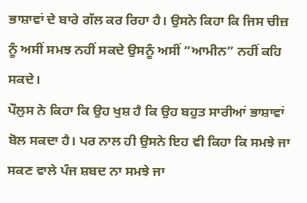ਭਾਸ਼ਾਵਾਂ ਦੇ ਬਾਰੇ ਗੱਲ ਕਰ ਰਿਹਾ ਹੈ। ਉਸਨੇ ਕਿਹਾ ਕਿ ਜਿਸ ਚੀਜ਼ ਨੂੰ ਅਸੀਂ ਸਮਝ ਨਹੀਂ ਸਕਦੇ ਉਸਨੂੰ ਅਸੀਂ ”ਆਮੀਨ” ਨਹੀਂ ਕਹਿ ਸਕਦੇ।
ਪੌਲੁਸ ਨੇ ਕਿਹਾ ਕਿ ਉਹ ਖੁਸ਼ ਹੈ ਕਿ ਉਹ ਬਹੁਤ ਸਾਰੀਆਂ ਭਾਸ਼ਾਵਾਂ ਬੋਲ ਸਕਦਾ ਹੈ। ਪਰ ਨਾਲ ਹੀ ਉਸਨੇ ਇਹ ਵੀ ਕਿਹਾ ਕਿ ਸਮਝੇ ਜਾ ਸਕਣ ਵਾਲੇ ਪੰਜ ਸ਼ਬਦ ਨਾ ਸਮਝੇ ਜਾ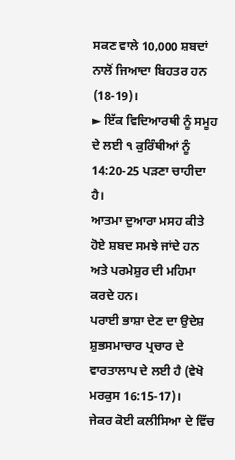ਸਕਣ ਵਾਲੇ 10,000 ਸ਼ਬਦਾਂ ਨਾਲੋਂ ਜਿਆਦਾ ਬਿਹਤਰ ਹਨ (18-19)।
► ਇੱਕ ਵਿਦਿਆਰਥੀ ਨੂੰ ਸਮੂਹ ਦੇ ਲਈ ੧ ਕੁਰਿੰਥੀਆਂ ਨੂੰ 14:20-25 ਪੜਣਾ ਚਾਹੀਦਾ ਹੈ।
ਆਤਮਾ ਦੁਆਰਾ ਮਸਹ ਕੀਤੇ ਹੋਏ ਸ਼ਬਦ ਸਮਝੇ ਜਾਂਦੇ ਹਨ ਅਤੇ ਪਰਮੇਸ਼ੁਰ ਦੀ ਮਹਿਮਾ ਕਰਦੇ ਹਨ।
ਪਰਾਈ ਭਾਸ਼ਾ ਦੇਣ ਦਾ ਉਦੇਸ਼ ਸ਼ੁਭਸਮਾਚਾਰ ਪ੍ਰਚਾਰ ਦੇ ਵਾਰਤਾਲਾਪ ਦੇ ਲਈ ਹੈ (ਵੇਖੋ ਮਰਕੁਸ 16:15-17)।
ਜੇਕਰ ਕੋਈ ਕਲੀਸਿਆ ਦੇ ਵਿੱਚ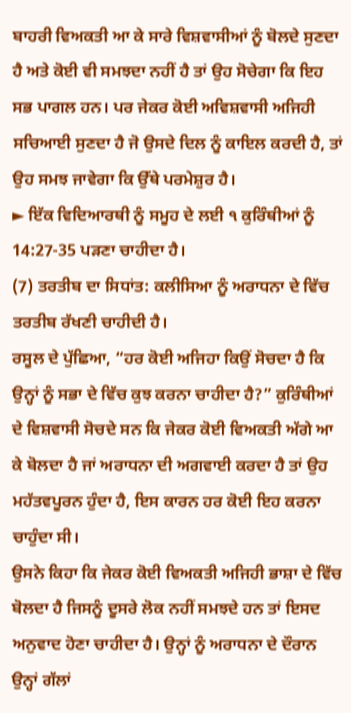ਬਾਹਰੀ ਵਿਅਕਤੀ ਆ ਕੇ ਸਾਰੇ ਵਿਸ਼ਵਾਸੀਆਂ ਨੂੰ ਬੋਲਦੇ ਸੁਣਦਾ ਹੈ ਅਤੇ ਕੋਈ ਵੀ ਸਮਝਦਾ ਨਹੀਂ ਹੈ ਤਾਂ ਉਹ ਸੋਚੇਗਾ ਕਿ ਇਹ ਸਭ ਪਾਗਲ ਹਨ। ਪਰ ਜੇਕਰ ਕੋਈ ਅਵਿਸ਼ਵਾਸੀ ਅਜਿਹੀ ਸਚਿਆਈ ਸੁਣਦਾ ਹੈ ਜੋ ਉਸਦੇ ਦਿਲ ਨੂੰ ਕਾਇਲ ਕਰਦੀ ਹੈ, ਤਾਂ ਉਹ ਸਮਝ ਜਾਵੇਗਾ ਕਿ ਉੱਥੇ ਪਰਮੇਸ਼ੁਰ ਹੈ।
► ਇੱਕ ਵਿਦਿਆਰਥੀ ਨੂੰ ਸਮੂਹ ਦੇ ਲਈ ੧ ਕੁਰਿੰਥੀਆਂ ਨੂੰ 14:27-35 ਪੜਣਾ ਚਾਹੀਦਾ ਹੈ।
(7) ਤਰਤੀਬ ਦਾ ਸਿਧਾਂਤ: ਕਲੀਸਿਆ ਨੂੰ ਅਰਾਧਨਾ ਦੇ ਵਿੱਚ ਤਰਤੀਬ ਰੱਖਣੀ ਚਾਹੀਦੀ ਹੈ।
ਰਸੂਲ ਦੇ ਪੁੱਛਿਆ, “ਹਰ ਕੋਈ ਅਜਿਹਾ ਕਿਉਂ ਸੋਚਦਾ ਹੈ ਕਿ ਉਨ੍ਹਾਂ ਨੂੰ ਸਭਾ ਦੇ ਵਿੱਚ ਕੁਝ ਕਰਨਾ ਚਾਹੀਦਾ ਹੈ?” ਕੁਰਿੰਥੀਆਂ ਦੇ ਵਿਸ਼ਵਾਸੀ ਸੋਚਦੇ ਸਨ ਕਿ ਜੇਕਰ ਕੋਈ ਵਿਅਕਤੀ ਅੱਗੇ ਆ ਕੇ ਬੋਲਦਾ ਹੈ ਜਾਂ ਅਰਾਧਨਾ ਦੀ ਅਗਵਾਈ ਕਰਦਾ ਹੈ ਤਾਂ ਉਹ ਮਹੱਤਵਪੂਰਨ ਹੁੰਦਾ ਹੈ, ਇਸ ਕਾਰਨ ਹਰ ਕੋਈ ਇਹ ਕਰਨਾ ਚਾਹੁੰਦਾ ਸੀ।
ਉਸਨੇ ਕਿਹਾ ਕਿ ਜੇਕਰ ਕੋਈ ਵਿਅਕਤੀ ਅਜਿਹੀ ਭਾਸ਼ਾ ਦੇ ਵਿੱਚ ਬੋਲਦਾ ਹੈ ਜਿਸਨੂੰ ਦੂਸਰੇ ਲੋਕ ਨਹੀਂ ਸਮਝਦੇ ਹਨ ਤਾਂ ਇਸਦ ਅਨੁਵਾਦ ਹੋਣਾ ਚਾਹੀਦਾ ਹੈ। ਉਨ੍ਹਾਂ ਨੂੰ ਅਰਾਧਨਾ ਦੇ ਦੌਰਾਨ ਉਨ੍ਹਾਂ ਗੱਲਾਂ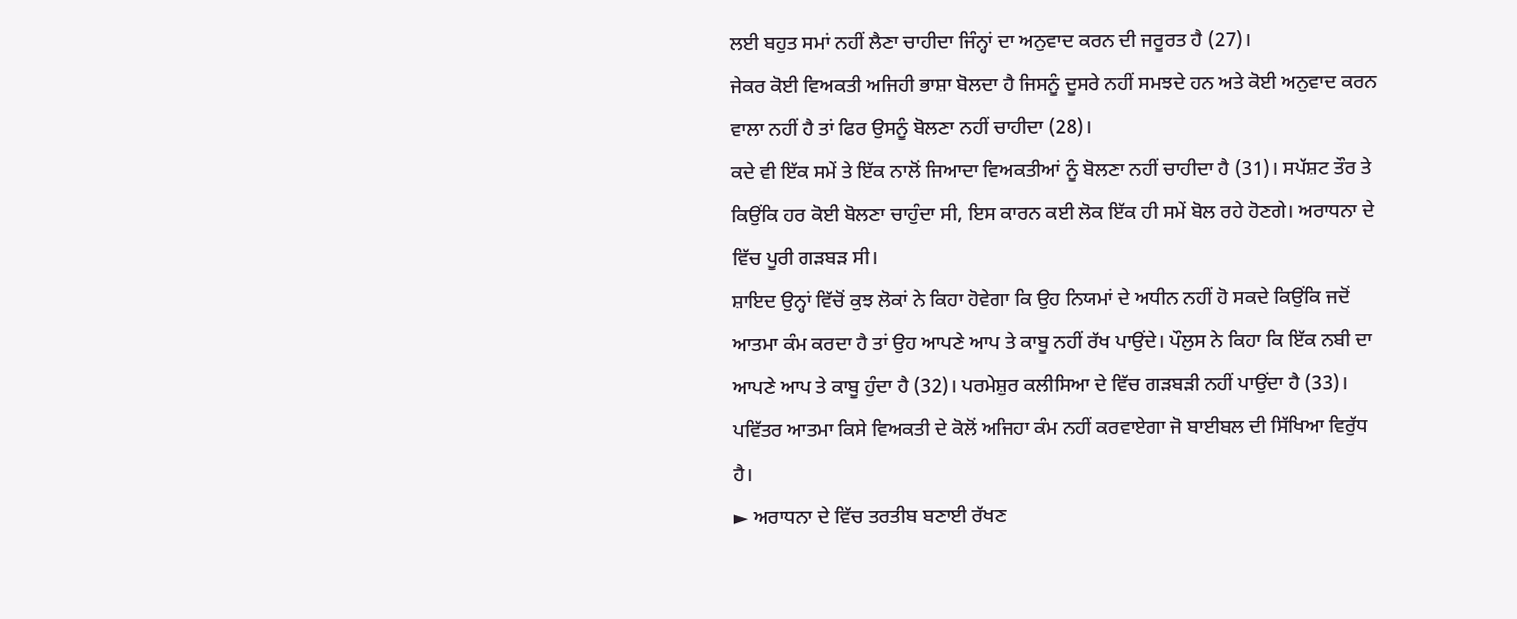ਲਈ ਬਹੁਤ ਸਮਾਂ ਨਹੀਂ ਲੈਣਾ ਚਾਹੀਦਾ ਜਿੰਨ੍ਹਾਂ ਦਾ ਅਨੁਵਾਦ ਕਰਨ ਦੀ ਜਰੂਰਤ ਹੈ (27)।
ਜੇਕਰ ਕੋਈ ਵਿਅਕਤੀ ਅਜਿਹੀ ਭਾਸ਼ਾ ਬੋਲਦਾ ਹੈ ਜਿਸਨੂੰ ਦੂਸਰੇ ਨਹੀਂ ਸਮਝਦੇ ਹਨ ਅਤੇ ਕੋਈ ਅਨੁਵਾਦ ਕਰਨ ਵਾਲਾ ਨਹੀਂ ਹੈ ਤਾਂ ਫਿਰ ਉਸਨੂੰ ਬੋਲਣਾ ਨਹੀਂ ਚਾਹੀਦਾ (28)।
ਕਦੇ ਵੀ ਇੱਕ ਸਮੇਂ ਤੇ ਇੱਕ ਨਾਲੋਂ ਜਿਆਦਾ ਵਿਅਕਤੀਆਂ ਨੂੰ ਬੋਲਣਾ ਨਹੀਂ ਚਾਹੀਦਾ ਹੈ (31)। ਸਪੱਸ਼ਟ ਤੌਰ ਤੇ ਕਿਉਂਕਿ ਹਰ ਕੋਈ ਬੋਲਣਾ ਚਾਹੁੰਦਾ ਸੀ, ਇਸ ਕਾਰਨ ਕਈ ਲੋਕ ਇੱਕ ਹੀ ਸਮੇਂ ਬੋਲ ਰਹੇ ਹੋਣਗੇ। ਅਰਾਧਨਾ ਦੇ ਵਿੱਚ ਪੂਰੀ ਗੜਬੜ ਸੀ।
ਸ਼ਾਇਦ ਉਨ੍ਹਾਂ ਵਿੱਚੋਂ ਕੁਝ ਲੋਕਾਂ ਨੇ ਕਿਹਾ ਹੋਵੇਗਾ ਕਿ ਉਹ ਨਿਯਮਾਂ ਦੇ ਅਧੀਨ ਨਹੀਂ ਹੋ ਸਕਦੇ ਕਿਉਂਕਿ ਜਦੋਂ ਆਤਮਾ ਕੰਮ ਕਰਦਾ ਹੈ ਤਾਂ ਉਹ ਆਪਣੇ ਆਪ ਤੇ ਕਾਬੂ ਨਹੀਂ ਰੱਖ ਪਾਉਂਦੇ। ਪੌਲੁਸ ਨੇ ਕਿਹਾ ਕਿ ਇੱਕ ਨਬੀ ਦਾ ਆਪਣੇ ਆਪ ਤੇ ਕਾਬੂ ਹੁੰਦਾ ਹੈ (32)। ਪਰਮੇਸ਼ੁਰ ਕਲੀਸਿਆ ਦੇ ਵਿੱਚ ਗੜਬੜੀ ਨਹੀਂ ਪਾਉਂਦਾ ਹੈ (33)। ਪਵਿੱਤਰ ਆਤਮਾ ਕਿਸੇ ਵਿਅਕਤੀ ਦੇ ਕੋਲੋਂ ਅਜਿਹਾ ਕੰਮ ਨਹੀਂ ਕਰਵਾਏਗਾ ਜੋ ਬਾਈਬਲ ਦੀ ਸਿੱਖਿਆ ਵਿਰੁੱਧ ਹੈ।
► ਅਰਾਧਨਾ ਦੇ ਵਿੱਚ ਤਰਤੀਬ ਬਣਾਈ ਰੱਖਣ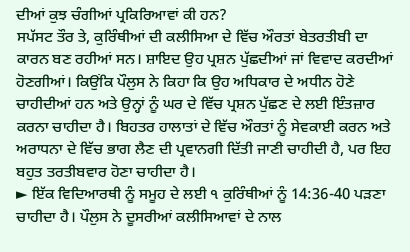ਦੀਆਂ ਕੁਝ ਚੰਗੀਆਂ ਪ੍ਰਕਿਰਿਆਵਾਂ ਕੀ ਹਨ?
ਸਪੱਸਟ ਤੌਰ ਤੇ, ਕੁਰਿੰਥੀਆਂ ਦੀ ਕਲੀਸਿਆ ਦੇ ਵਿੱਚ ਔਰਤਾਂ ਬੇਤਰਤੀਬੀ ਦਾ ਕਾਰਨ ਬਣ ਰਹੀਆਂ ਸਨ। ਸ਼ਾਇਦ ਉਹ ਪ੍ਰਸ਼ਨ ਪੁੱਛਦੀਆਂ ਜਾਂ ਵਿਵਾਦ ਕਰਦੀਆਂ ਹੋਣਗੀਆਂ। ਕਿਉਂਕਿ ਪੌਲੁਸ ਨੇ ਕਿਹਾ ਕਿ ਉਹ ਅਧਿਕਾਰ ਦੇ ਅਧੀਨ ਹੋਣੇ ਚਾਹੀਦੀਆਂ ਹਨ ਅਤੇ ਉਨ੍ਹਾਂ ਨੂੰ ਘਰ ਦੇ ਵਿੱਚ ਪ੍ਰਸ਼ਨ ਪੁੱਛਣ ਦੇ ਲਈ ਇੰਤਜ਼ਾਰ ਕਰਨਾ ਚਾਹੀਦਾ ਹੈ। ਬਿਹਤਰ ਹਾਲਾਤਾਂ ਦੇ ਵਿੱਚ ਔਰਤਾਂ ਨੂੰ ਸੇਵਕਾਈ ਕਰਨ ਅਤੇ ਅਰਾਧਨਾ ਦੇ ਵਿੱਚ ਭਾਗ ਲੈਣ ਦੀ ਪ੍ਰਵਾਨਗੀ ਦਿੱਤੀ ਜਾਣੀ ਚਾਹੀਦੀ ਹੈ, ਪਰ ਇਹ ਬਹੁਤ ਤਰਤੀਬਵਾਰ ਹੋਣਾ ਚਾਹੀਦਾ ਹੈ।
► ਇੱਕ ਵਿਦਿਆਰਥੀ ਨੂੰ ਸਮੂਹ ਦੇ ਲਈ ੧ ਕੁਰਿੰਥੀਆਂ ਨੂੰ 14:36-40 ਪੜਣਾ ਚਾਹੀਦਾ ਹੈ। ਪੌਲੁਸ ਨੇ ਦੂਸਰੀਆਂ ਕਲੀਸਿਆਵਾਂ ਦੇ ਨਾਲ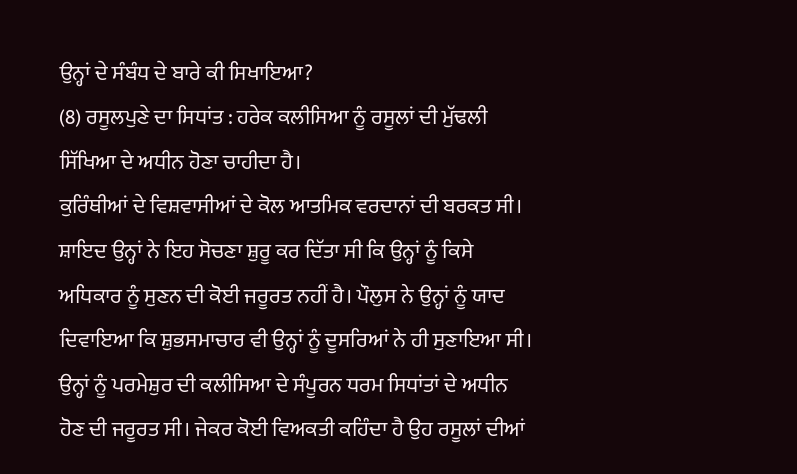ਉਨ੍ਹਾਂ ਦੇ ਸੰਬੰਧ ਦੇ ਬਾਰੇ ਕੀ ਸਿਖਾਇਆ?
(8) ਰਸੂਲਪੁਣੇ ਦਾ ਸਿਧਾਂਤ : ਹਰੇਕ ਕਲੀਸਿਆ ਨੂੰ ਰਸੂਲਾਂ ਦੀ ਮੁੱਢਲੀ ਸਿੱਖਿਆ ਦੇ ਅਧੀਨ ਹੋਣਾ ਚਾਹੀਦਾ ਹੈ।
ਕੁਰਿੰਥੀਆਂ ਦੇ ਵਿਸ਼ਵਾਸੀਆਂ ਦੇ ਕੋਲ ਆਤਮਿਕ ਵਰਦਾਨਾਂ ਦੀ ਬਰਕਤ ਸੀ। ਸ਼ਾਇਦ ਉਨ੍ਹਾਂ ਨੇ ਇਹ ਸੋਚਣਾ ਸ਼ੁਰੂ ਕਰ ਦਿੱਤਾ ਸੀ ਕਿ ਉਨ੍ਹਾਂ ਨੂੰ ਕਿਸੇ ਅਧਿਕਾਰ ਨੂੰ ਸੁਣਨ ਦੀ ਕੋਈ ਜਰੂਰਤ ਨਹੀਂ ਹੈ। ਪੌਲੁਸ ਨੇ ਉਨ੍ਹਾਂ ਨੂੰ ਯਾਦ ਦਿਵਾਇਆ ਕਿ ਸ਼ੁਭਸਮਾਚਾਰ ਵੀ ਉਨ੍ਹਾਂ ਨੂੰ ਦੂਸਰਿਆਂ ਨੇ ਹੀ ਸੁਣਾਇਆ ਸੀ। ਉਨ੍ਹਾਂ ਨੂੰ ਪਰਮੇਸ਼ੁਰ ਦੀ ਕਲੀਸਿਆ ਦੇ ਸੰਪੂਰਨ ਧਰਮ ਸਿਧਾਂਤਾਂ ਦੇ ਅਧੀਨ ਹੋਣ ਦੀ ਜਰੂਰਤ ਸੀ। ਜੇਕਰ ਕੋਈ ਵਿਅਕਤੀ ਕਹਿੰਦਾ ਹੈ ਉਹ ਰਸੂਲਾਂ ਦੀਆਂ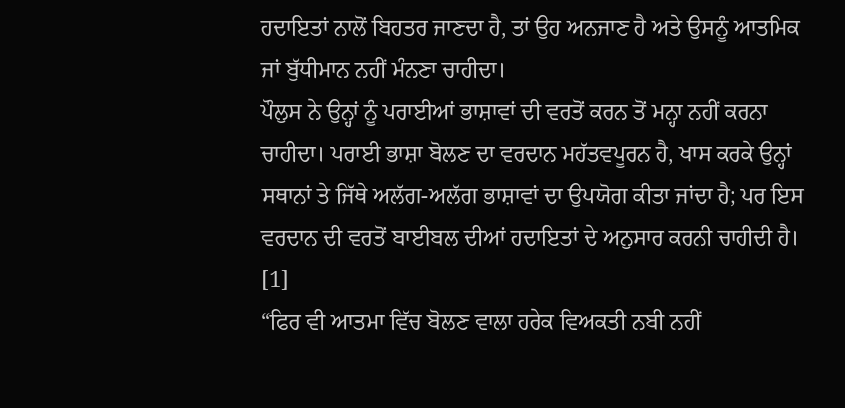ਹਦਾਇਤਾਂ ਨਾਲੋਂ ਬਿਹਤਰ ਜਾਣਦਾ ਹੈ, ਤਾਂ ਉਹ ਅਨਜਾਣ ਹੈ ਅਤੇ ਉਸਨੂੰ ਆਤਮਿਕ ਜਾਂ ਬੁੱਧੀਮਾਨ ਨਹੀਂ ਮੰਨਣਾ ਚਾਹੀਦਾ।
ਪੌਲੁਸ ਨੇ ਉਨ੍ਹਾਂ ਨੂੰ ਪਰਾਈਆਂ ਭਾਸ਼ਾਵਾਂ ਦੀ ਵਰਤੋਂ ਕਰਨ ਤੋਂ ਮਨ੍ਹਾ ਨਹੀਂ ਕਰਨਾ ਚਾਹੀਦਾ। ਪਰਾਈ ਭਾਸ਼ਾ ਬੋਲਣ ਦਾ ਵਰਦਾਨ ਮਹੱਤਵਪੂਰਨ ਹੈ, ਖਾਸ ਕਰਕੇ ਉਨ੍ਹਾਂ ਸਥਾਨਾਂ ਤੇ ਜਿੱਥੇ ਅਲੱਗ-ਅਲੱਗ ਭਾਸ਼ਾਵਾਂ ਦਾ ਉਪਯੋਗ ਕੀਤਾ ਜਾਂਦਾ ਹੈ; ਪਰ ਇਸ ਵਰਦਾਨ ਦੀ ਵਰਤੋਂ ਬਾਈਬਲ ਦੀਆਂ ਹਦਾਇਤਾਂ ਦੇ ਅਨੁਸਾਰ ਕਰਨੀ ਚਾਹੀਦੀ ਹੈ।
[1]
“ਫਿਰ ਵੀ ਆਤਮਾ ਵਿੱਚ ਬੋਲਣ ਵਾਲਾ ਹਰੇਕ ਵਿਅਕਤੀ ਨਬੀ ਨਹੀਂ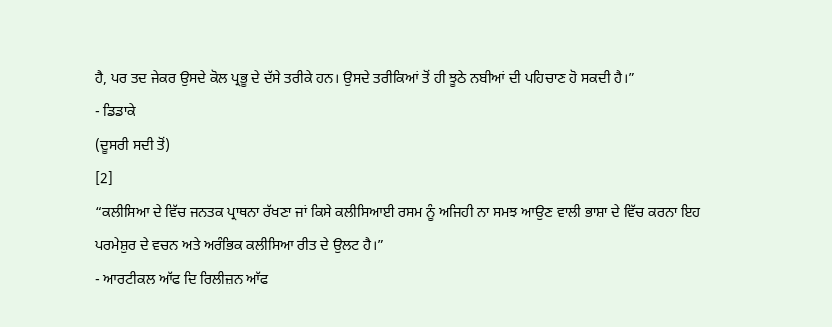ਹੈ, ਪਰ ਤਦ ਜੇਕਰ ਉਸਦੇ ਕੋਲ ਪ੍ਰਭੂ ਦੇ ਦੱਸੇ ਤਰੀਕੇ ਹਨ। ਉਸਦੇ ਤਰੀਕਿਆਂ ਤੋਂ ਹੀ ਝੂਠੇ ਨਬੀਆਂ ਦੀ ਪਹਿਚਾਣ ਹੋ ਸਕਦੀ ਹੈ।”
- ਡਿਡਾਕੇ
(ਦੂਸਰੀ ਸਦੀ ਤੋਂ)
[2]
“ਕਲੀਸਿਆ ਦੇ ਵਿੱਚ ਜਨਤਕ ਪ੍ਰਾਥਨਾ ਰੱਖਣਾ ਜਾਂ ਕਿਸੇ ਕਲੀਸਿਆਈ ਰਸਮ ਨੂੰ ਅਜਿਹੀ ਨਾ ਸਮਝ ਆਉਣ ਵਾਲੀ ਭਾਸ਼ਾ ਦੇ ਵਿੱਚ ਕਰਨਾ ਇਹ ਪਰਮੇਸ਼ੁਰ ਦੇ ਵਚਨ ਅਤੇ ਅਰੰਭਿਕ ਕਲੀਸਿਆ ਰੀਤ ਦੇ ਉਲਟ ਹੈ।”
- ਆਰਟੀਕਲ ਆੱਫ ਦਿ ਰਿਲੀਜ਼ਨ ਆੱਫ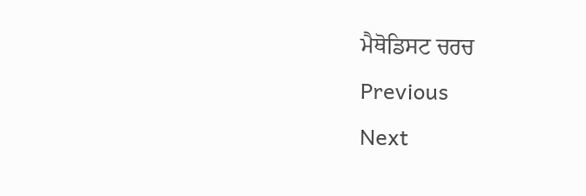ਮੈਥੋਡਿਸਟ ਚਰਚ
Previous
Next